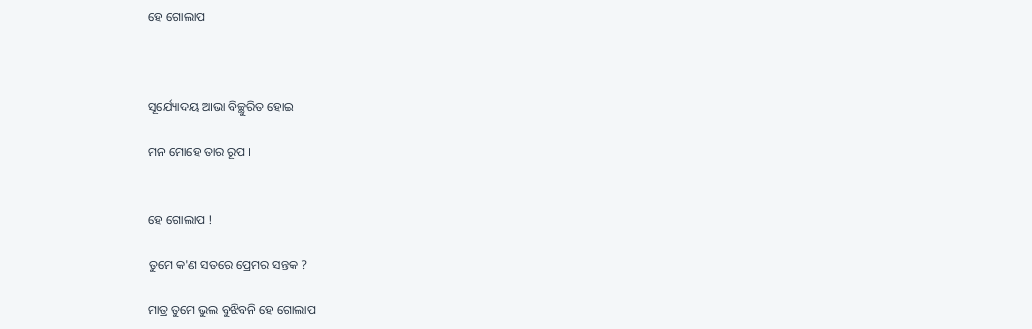ହେ ଗୋଲାପ



ସୂର୍ଯ୍ୟୋଦୟ ଆଭା ବିଚ୍ଛୁରିତ ହୋଇ

ମନ ମୋହେ ତାର ରୂପ ।


ହେ ଗୋଲାପ !

ତୁମେ କ'ଣ ସତରେ ପ୍ରେମର ସନ୍ତକ ?

ମାତ୍ର ତୁମେ ଭୁଲ ବୁଝିବନି ହେ ଗୋଲାପ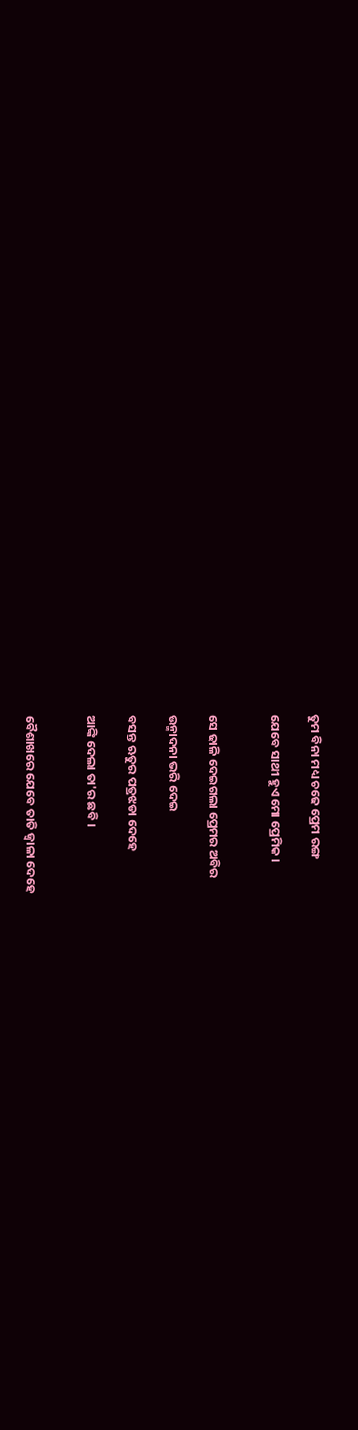ତୁମ ବିନା ମଧ୍ୟ ଚଢେ ପ୍ରେମ ରଙ୍ଗ

ଯେବେ ସାଥୀ ହୁଏ ମୋ ପ୍ରେମିକ ।


ସେ ଢାଳି ଦେଇଗଲା ପ୍ରେମର ଅବିର

ଉନ୍ମାଦନା ଭରି ଦେଇ

ବସନ୍ତ ଋତୁର ପତ୍ରଝଡା ଦେହେ

ଆଙ୍କି ଦେଲା ତା'ର ଛବି ।


ବୈଶାଖରେ ଯେବେ ତାତି ଜ୍ୱାଳା ଦେହେ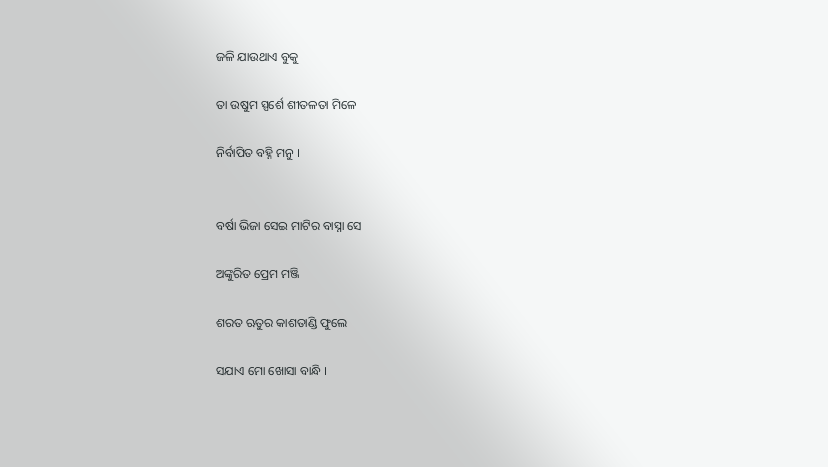ଜଳି ଯାଉଥାଏ ବୁକୁ

ତା ଉଷୁମ ସ୍ପର୍ଶେ ଶୀତଳତା ମିଳେ

ନିର୍ବାପିତ ବହ୍ନି ମନୁ ।


ବର୍ଷା ଭିଜା ସେଇ ମାଟିର ବାସ୍ନା ସେ

ଅଙ୍କୁରିତ ପ୍ରେମ ମଞ୍ଜି

ଶରତ ଋତୁର କାଶତାଣ୍ଡି ଫୁଲେ

ସଯାଏ ମୋ ଖୋସା ବାନ୍ଧି ।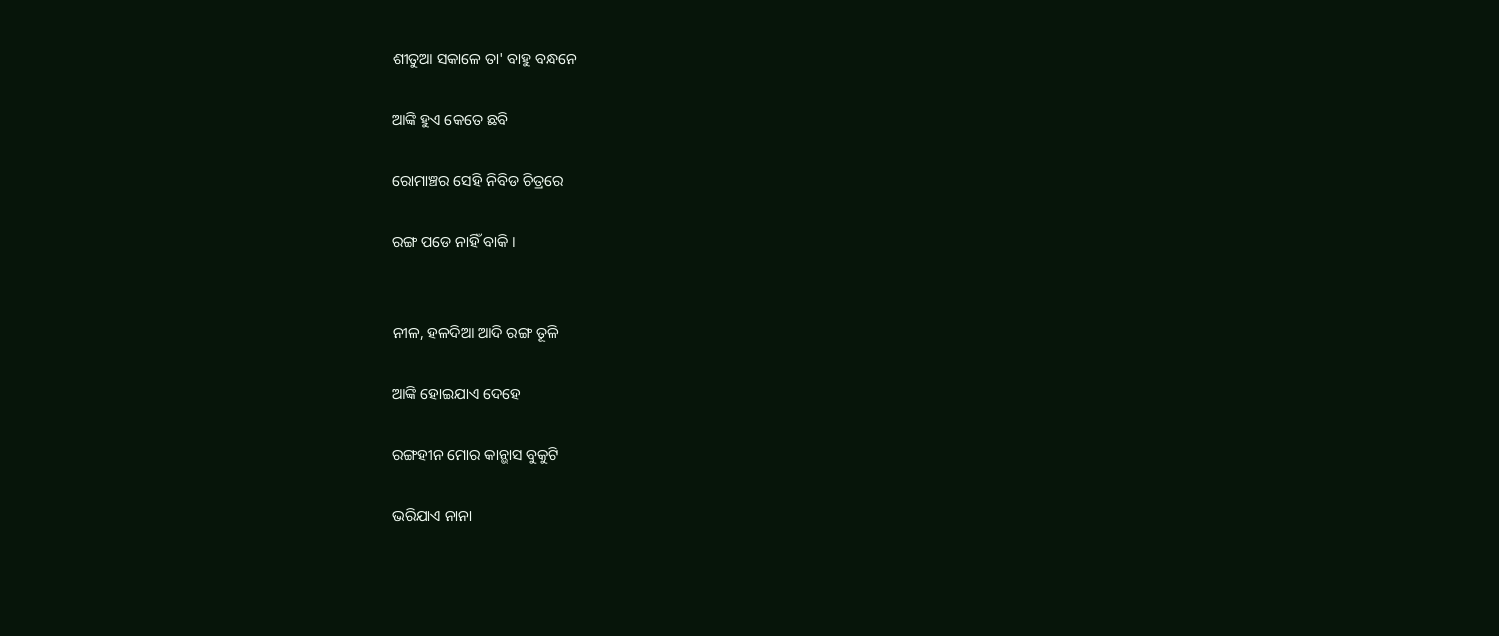ଶୀତୁଆ ସକାଳେ ତା' ବାହୁ ବନ୍ଧନେ

ଆଙ୍କି ହୁଏ କେତେ ଛବି

ରୋମାଞ୍ଚର ସେହି ନିବିଡ ଚିତ୍ରରେ

ରଙ୍ଗ ପଡେ ନାହିଁ ବାକି ।


ନୀଳ, ହଳଦିଆ ଆଦି ରଙ୍ଗ ତୂଳି

ଆଙ୍କି ହୋଇଯାଏ ଦେହେ

ରଙ୍ଗହୀନ ମୋର କାନ୍ଭାସ ବୁକୁଟି

ଭରିଯାଏ ନାନା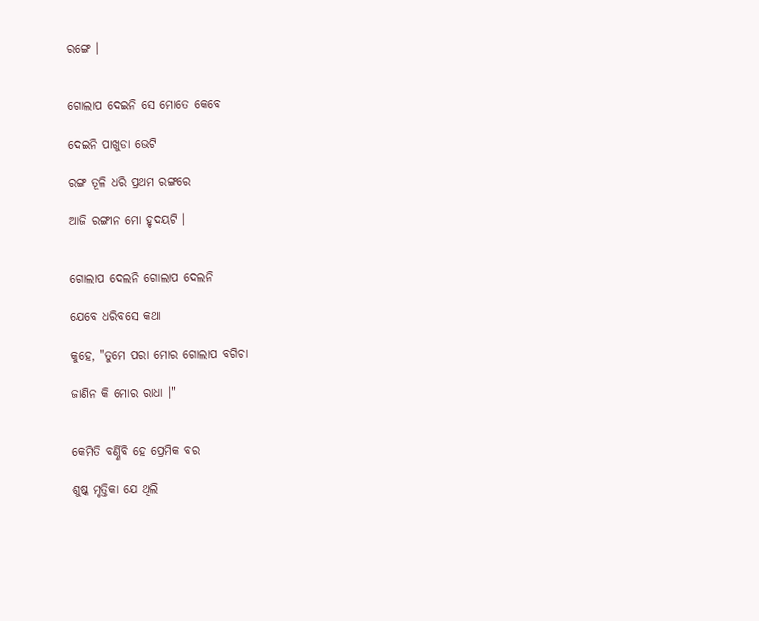ରଙ୍ଗେ ।


ଗୋଲାପ ଦେଇନି ସେ ମୋତେ କେବେ

ଦେଇନି ପାଖୁଡା ଭେଟି

ରଙ୍ଗ ତୂଳି ଧରି ପ୍ରଥମ ରଙ୍ଗରେ

ଆଜି ରଙ୍ଗୀନ ମୋ ହୃଦୟଟି ।


ଗୋଲାପ ଦେଲନି ଗୋଲାପ ଦେଲନି

ଯେବେ ଧରିବସେ କଥା

କୁହେ, "ତୁମେ ପରା ମୋର ଗୋଲାପ ବଗିଚା

ଜାଣିନ କି ମୋର ରାଧା ।"


କେମିତି ବର୍ଣ୍ଣିବି ହେ ପ୍ରେମିକ ବର

ଶୁଷ୍କ ମୃତ୍ତିକା ଯେ ଥିଲି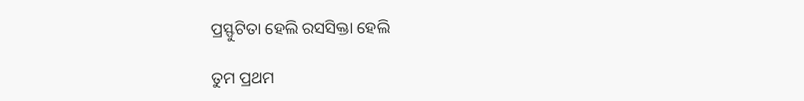ପ୍ରସ୍ଫୁଟିତା ହେଲି ରସସିକ୍ତା ହେଲି

ତୁମ ପ୍ରଥମ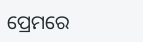ପ୍ରେମରେ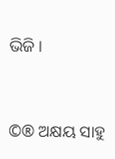ଭିଜି ।


©® ଅକ୍ଷୟ ସାହୁ